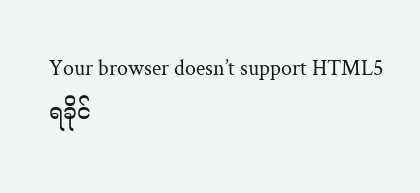Your browser doesn’t support HTML5
ရခိုင်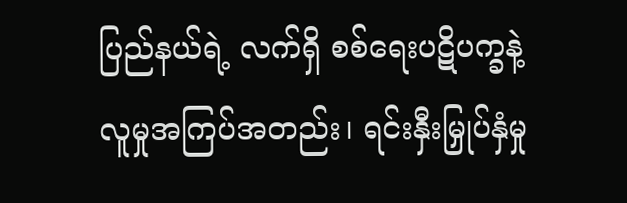ပြည်နယ်ရဲ့ လက်ရှိ စစ်ရေးပဋိပက္ခနဲ့ လူမှုအကြပ်အတည်း၊ ရင်းနှီးမြှုပ်နှံမှု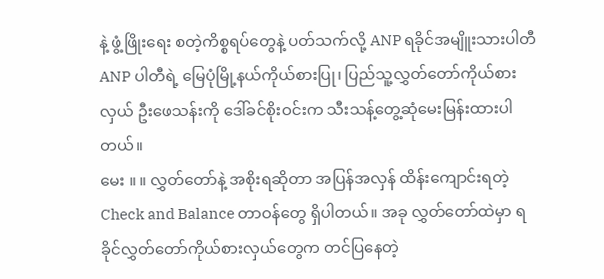နဲ့ ဖွံ့ဖြိုးရေး စတဲ့ကိစ္စရပ်တွေနဲ့ ပတ်သက်လို့ ANP ရခိုင်အမျိူးသားပါတီ ANP ပါတီရဲ့ မြေပုံမြို့နယ်ကိုယ်စားပြု၊ ပြည်သူ့လွှတ်တော်ကိုယ်စားလှယ် ဦးဖေသန်းကို ဒေါ်ခင်စိုးဝင်းက သီးသန့်တွေ့ဆုံမေးမြန်းထားပါတယ်။
မေး ။ ။ လွှတ်တော်နဲ့ အစိုးရဆိုတာ အပြန်အလှန် ထိန်းကျောင်းရတဲ့ Check and Balance တာဝန်တွေ ရှိပါတယ်။ အခု လွှတ်တော်ထဲမှာ ရခိုင်လွှတ်တော်ကိုယ်စားလှယ်တွေက တင်ပြနေတဲ့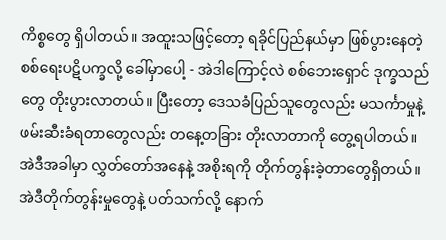ကိစ္စတွေ ရှိပါတယ်။ အထူးသဖြင့်တော့ ရခိုင်ပြည်နယ်မှာ ဖြစ်ပွားနေတဲ့ စစ်ရေးပဋိပက္ခလို့ ခေါ်မှာပေါ့ - အဲဒါကြောင့်လဲ စစ်ဘေးရှောင် ဒုက္ခသည်တွေ တိုးပွားလာတယ်။ ပြီးတော့ ဒေသခံပြည်သူတွေလည်း မသင်္ကာမှုနဲ့ ဖမ်းဆီးခံရတာတွေလည်း တနေ့တခြား တိုးလာတာကို တွေ့ရပါတယ်။ အဲဒီအခါမှာ လွှတ်တော်အနေနဲ့ အစိုးရကို တိုက်တွန်းခဲ့တာတွေရှိတယ်။ အဲဒီတိုက်တွန်းမှုတွေနဲ့ ပတ်သက်လို့ နောက်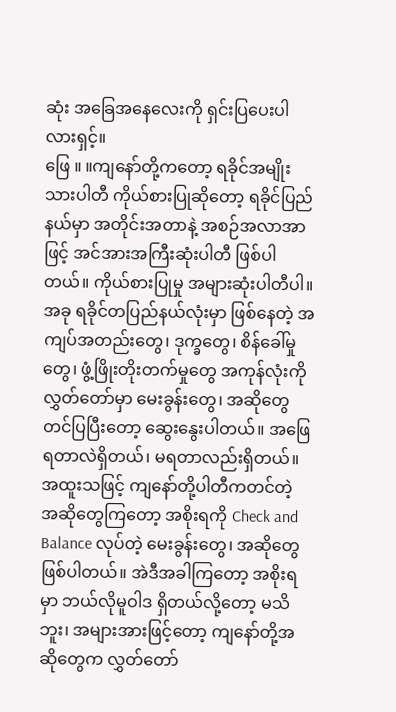ဆုံး အခြေအနေလေးကို ရှင်းပြပေးပါလားရှင့်။
ဖြေ ။ ။ကျနော်တို့ကတော့ ရခိုင်အမျိုးသားပါတီ ကိုယ်စားပြုဆိုတော့ ရခိုင်ပြည်နယ်မှာ အတိုင်းအတာနဲ့ အစဉ်အလာအာဖြင့် အင်အားအကြီးဆုံးပါတီ ဖြစ်ပါတယ်။ ကိုယ်စားပြုမှု အများဆုံးပါတီပါ။ အခု ရခိုင်တပြည်နယ်လုံးမှာ ဖြစ်နေတဲ့ အကျပ်အတည်းတွေ၊ ဒုက္ခတွေ၊ စိန်ခေါ်မှုတွေ၊ ဖွံ့ဖြိုးတိုးတက်မှုတွေ အကုန်လုံးကို လွှတ်တော်မှာ မေးခွန်းတွေ၊ အဆိုတွေ တင်ပြပြီးတော့ ဆွေးနွေးပါတယ်။ အဖြေရတာလဲရှိတယ်၊ မရတာလည်းရှိတယ်။ အထူးသဖြင့် ကျနော်တို့ပါတီကတင်တဲ့ အဆိုတွေကြတော့ အစိုးရကို Check and Balance လုပ်တဲ့ မေးခွန်းတွေ၊ အဆိုတွေ ဖြစ်ပါတယ်။ အဲဒီအခါကြတော့ အစိုးရမှာ ဘယ်လိုမူဝါဒ ရှိတယ်လို့တော့ မသိဘူး၊ အများအားဖြင့်တော့ ကျနော်တို့အဆိုတွေက လွှတ်တော်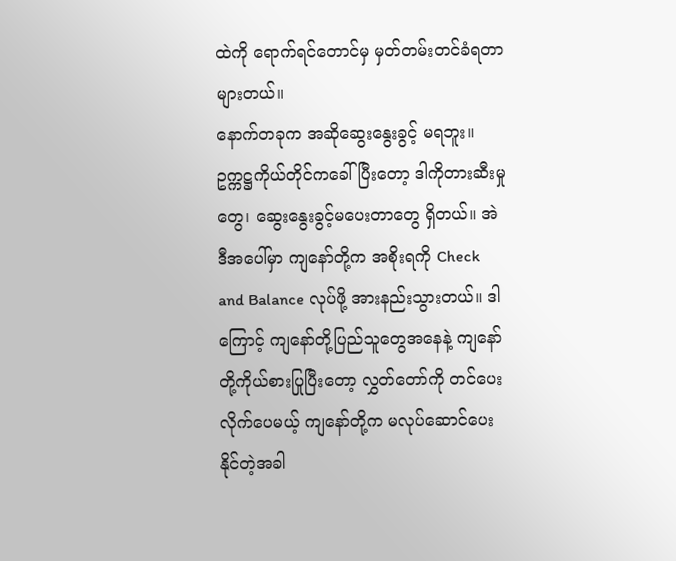ထဲကို ရောက်ရင်တောင်မှ မှတ်တမ်းတင်ခံရတာများတယ်။
နောက်တခုက အဆိုဆွေးနွေးခွင့် မရဘူး။ ဥက္ကဋ္ဌကိုယ်တိုင်ကခေါ်ပြီးတော့ ဒါကိုတားဆီးမှုတွေ၊ ဆွေးနွေးခွင့်မပေးတာတွေ ရှိတယ်။ အဲဒီအပေါ်မှာ ကျနော်တို့က အစိုးရကို Check and Balance လုပ်ဖို့ အားနည်းသွားတယ်။ ဒါကြောင့် ကျနော်တို့ပြည်သူတွေအနေနဲ့ ကျနော်တို့ကိုယ်စားပြုပြီးတော့ လွှတ်တော်ကို တင်ပေးလိုက်ပေမယ့် ကျနော်တို့က မလုပ်ဆောင်ပေးနိုင်တဲ့အခါ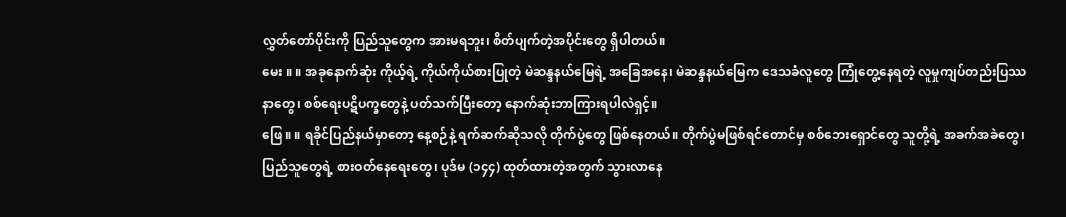လွှတ်တော်ပိုင်းကို ပြည်သူတွေက အားမရဘူး၊ စိတ်ပျက်တဲ့အပိုင်းတွေ ရှိပါတယ်။
မေး ။ ။ အခုနောက်ဆုံး ကိုယ့်ရဲ့ ကိုယ်ကိုယ်စားပြုတဲ့ မဲဆန္ဒနယ်မြေရဲ့ အခြေအနေ၊ မဲဆန္ဒနယ်မြေက ဒေသခံလူတွေ ကြုံတွေ့နေရတဲ့ လူမှုကျပ်တည်းပြဿနာတွေ၊ စစ်ရေးပဋိပက္ခတွေနဲ့ ပတ်သက်ပြီးတော့ နောက်ဆုံးဘာကြားရပါလဲရှင့်။
ဖြေ ။ ။ ရခိုင်ပြည်နယ်မှာတော့ နေ့စဉ်နဲ့ ရက်ဆက်ဆိုသလို တိုက်ပွဲတွေ ဖြစ်နေတယ်။ တိုက်ပွဲမဖြစ်ရင်တောင်မှ စစ်ဘေးရှောင်တွေ သူတို့ရဲ့ အခက်အခဲတွေ၊ ပြည်သူတွေရဲ့ စားဝတ်နေရေးတွေ၊ ပုဒ်မ (၁၄၄) ထုတ်ထားတဲ့အတွက် သွားလာနေ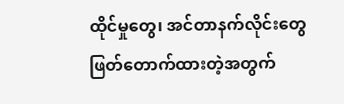ထိုင်မှုတွေ၊ အင်တာနက်လိုင်းတွေ ဖြတ်တောက်ထားတဲ့အတွက်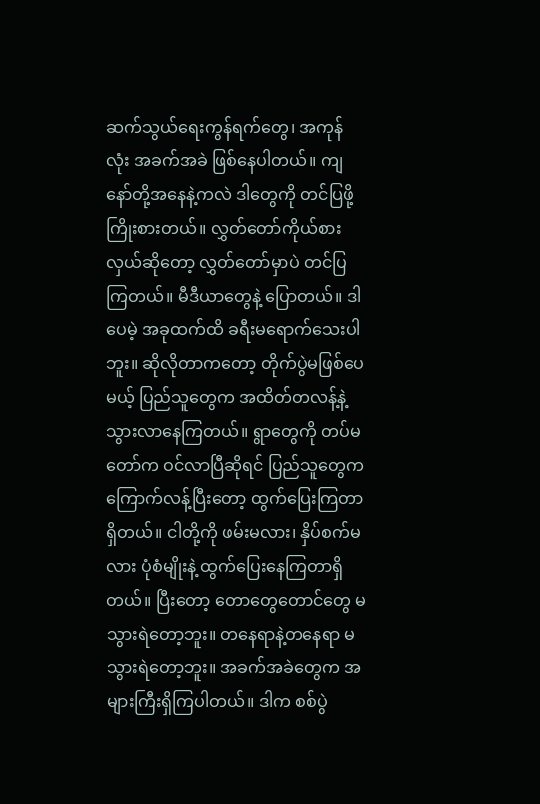ဆက်သွယ်ရေးကွန်ရက်တွေ၊ အကုန်လုံး အခက်အခဲ ဖြစ်နေပါတယ်။ ကျနော်တို့အနေနဲ့ကလဲ ဒါတွေကို တင်ပြဖို့ ကြိုးစားတယ်။ လွှတ်တော်ကိုယ်စားလှယ်ဆိုတော့ လွှတ်တော်မှာပဲ တင်ပြကြတယ်။ မီဒီယာတွေနဲ့ ပြောတယ်။ ဒါပေမဲ့ အခုထက်ထိ ခရီးမရောက်သေးပါဘူး။ ဆိုလိုတာကတော့ တိုက်ပွဲမဖြစ်ပေမယ့် ပြည်သူတွေက အထိတ်တလန့်နဲ့ သွားလာနေကြတယ်။ ရွာတွေကို တပ်မတော်က ဝင်လာပြီဆိုရင် ပြည်သူတွေက ကြောက်လန့်ပြီးတော့ ထွက်ပြေးကြတာရှိတယ်။ ငါတို့ကို ဖမ်းမလား၊ နှိပ်စက်မလား ပုံစံမျိုးနဲ့ ထွက်ပြေးနေကြတာရှိတယ်။ ပြီးတော့ တောတွေတောင်တွေ မသွားရဲတော့ဘူး။ တနေရာနဲ့တနေရာ မသွားရဲတော့ဘူး။ အခက်အခဲတွေက အများကြီးရှိကြပါတယ်။ ဒါက စစ်ပွဲ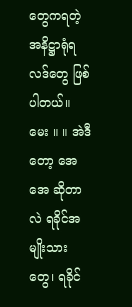တွေကရတဲ့ အနိဋ္ဌာရုံရလဒ်တွေ ဖြစ်ပါတယ်။
မေး ။ ။ အဲဒီတော့ အေအေ ဆိုတာလဲ ရခိုင်အမျိုးသားတွေ၊ ရခိုင်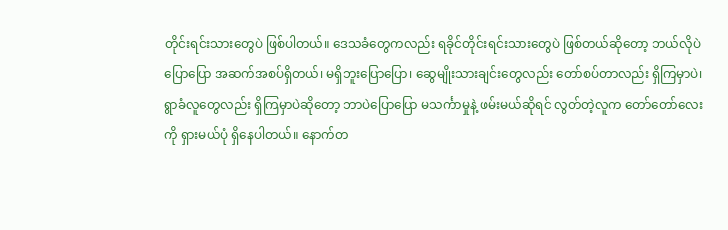တိုင်းရင်းသားတွေပဲ ဖြစ်ပါတယ်။ ဒေသခံတွေကလည်း ရခိုင်တိုင်းရင်းသားတွေပဲ ဖြစ်တယ်ဆိုတော့ ဘယ်လိုပဲပြောပြော အဆက်အစပ်ရှိတယ်၊ မရှိဘူးပြောပြော၊ ဆွေမျိုးသားချင်းတွေလည်း တော်စပ်တာလည်း ရှိကြမှာပဲ၊ ရွာခံလူတွေလည်း ရှိကြမှာပဲဆိုတော့ ဘာပဲပြောပြော မသင်္ကာမှုနဲ့ ဖမ်းမယ်ဆိုရင် လွတ်တဲ့လူက တော်တော်လေးကို ရှားမယ်ပုံ ရှိနေပါတယ်။ နောက်တ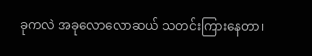ခုကလဲ အခုလောလောဆယ် သတင်းကြားနေတာ၊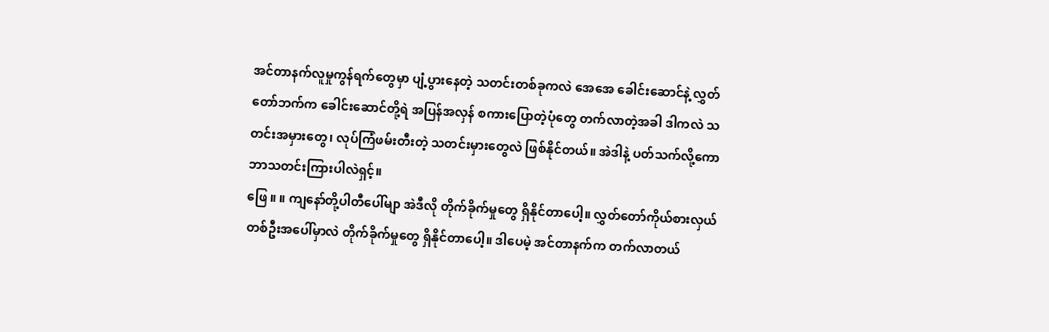အင်တာနက်လူမှုကွန်ရက်တွေမှာ ပျံ့ပွားနေတဲ့ သတင်းတစ်ခုကလဲ အေအေ ခေါင်းဆောင်နဲ့ လွှတ်တော်ဘက်က ခေါင်းဆောင်တို့ရဲ အပြန်အလှန် စကားပြောတဲ့ပုံတွေ တက်လာတဲ့အခါ ဒါကလဲ သတင်းအမှားတွေ၊ လုပ်ကြံဖမ်းတီးတဲ့ သတင်းမှားတွေလဲ ဖြစ်နိုင်တယ်။ အဲဒါနဲ့ ပတ်သက်လို့ကော ဘာသတင်းကြားပါလဲရှင့်။
ဖြေ ။ ။ ကျနော်တို့ပါတီပေါ်မျာ အဲဒီလို တိုက်ခိုက်မှုတွေ ရှိနိုင်တာပေါ့။ လွှတ်တော်ကိုယ်စားလှယ် တစ်ဦးအပေါ်မှာလဲ တိုက်ခိုက်မှုတွေ ရှိနိုင်တာပေါ့။ ဒါပေမဲ့ အင်တာနက်က တက်လာတယ်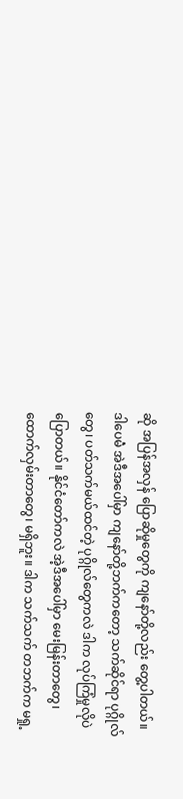ဆို အပြန်အလှန် ပြောဆိုမှုတွေကို ကျနော်တို့လည်း တွေ့ပါတယ်။ ဒါပေမဲံ အဲဒီအပေါ်မှာ ကျနော်တို့ဘက်ကတော့ သက်ဆိုင်ရာ ပုဂ္ဂိုလ်တွေ၊ ပတ်သက်မယ်ထင်တဲ့ ပုဂ္ဂိုလ်တွေကလဲ ဒါက လုပ်ကြံမှုလိုပဲ ပြောတယ်။ နိုင်ငံတော်ကလဲ အဲ့ဒီအပေါ်မှာ မေးမြန်းတာတွေ၊ ထောက်လှမ်းတာတွေ၊ မရှိဘူး။ ဒါက သက်သက် တဘက်က မရှု့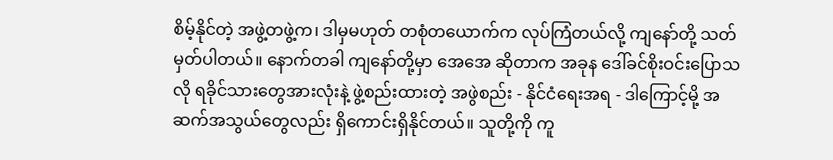စိမ့်နိုင်တဲ့ အဖွဲ့တဖွဲ့က၊ ဒါမှမဟုတ် တစုံတယောက်က လုပ်ကြံတယ်လို့ ကျနော်တို့ သတ်မှတ်ပါတယ်။ နောက်တခါ ကျနော်တို့မှာ အေအေ ဆိုတာက အခုန ဒေါ်ခင်စိုးဝင်းပြောသလို ရခိုင်သားတွေအားလုံးနဲ့ ဖွဲ့စည်းထားတဲ့ အဖွဲစည်း - နိုင်ငံရေးအရ - ဒါကြောင့်မို့ အဆက်အသွယ်တွေလည်း ရှိကောင်းရှိနိုင်တယ်။ သူတို့ကို ကူ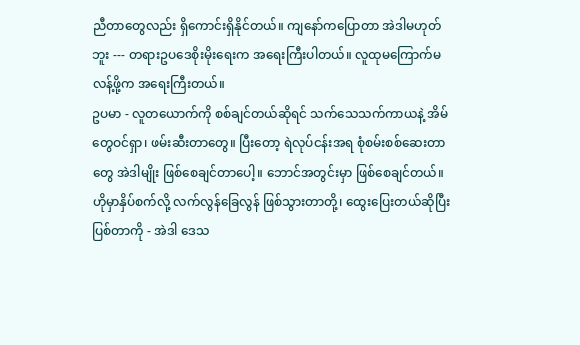ညီတာတွေလည်း ရှိကောင်းရှိနိုင်တယ်။ ကျနော်ကပြောတာ အဲဒါမဟုတ်ဘူး --- တရားဥပဒေစိုးမိုးရေးက အရေးကြီးပါတယ်။ လူထုမကြောက်မလန့်ဖို့က အရေးကြီးတယ်။
ဥပမာ - လူတယောက်ကို စစ်ချင်တယ်ဆိုရင် သက်သေသက်ကာယနဲ့ အိမ်တွေဝင်ရှာ၊ ဖမ်းဆီးတာတွေ။ ပြီးတော့ ရဲလုပ်ငန်းအရ စုံစမ်းစစ်ဆေးတာတွေ အဲဒါမျိုး ဖြစ်စေချင်တာပေါ့။ ဘောင်အတွင်းမှာ ဖြစ်စေချင်တယ်။ ဟိုမှာနှိပ်စက်လို့ လက်လွန်ခြေလွန် ဖြစ်သွားတာတို့၊ ထွေးပြေးတယ်ဆိုပြီး ပြစ်တာကို - အဲဒါ ဒေသ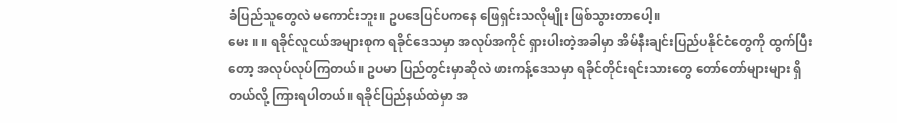ခံပြည်သူတွေလဲ မကောင်းဘူး။ ဥပဒေပြင်ပကနေ ဖြေရှင်းသလိုမျိုး ဖြစ်သွားတာပေါ့။
မေး ။ ။ ရခိုင်လူငယ်အများစုက ရခိုင်ဒေသမှာ အလုပ်အကိုင် ရှားပါးတဲ့အခါမှာ အိမ်နီးချင်းပြည်ပနိုင်ငံတွေကို ထွက်ပြီးတော့ အလုပ်လုပ်ကြတယ်။ ဥပမာ ပြည်တွင်းမှာဆိုလဲ ဖားကန့်ဒေသမှာ ရခိုင်တိုင်းရင်းသားတွေ တော်တော်များများ ရှိတယ်လို့ ကြားရပါတယ်။ ရခိုင်ပြည်နယ်ထဲမှာ အ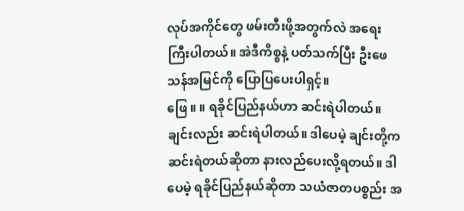လုပ်အကိုင်တွေ ဖမ်းတီးဖို့အတွက်လဲ အရေးကြီးပါတယ်။ အဲဒီကိစ္စနဲ့ ပတ်သက်ပြီး ဦးဖေသန်အမြင်ကို ပြောပြပေးပါရှင့်။
ဖြေ ။ ။ ရခိုင်ပြည်နယ်ဟာ ဆင်းရဲပါတယ်။ ချင်းလည်း ဆင်းရဲပါတယ်။ ဒါပေမဲ့ ချင်းတို့က ဆင်းရဲတယ်ဆိုတာ နားလည်ပေးလို့ရတယ်။ ဒါပေမဲ့ ရခိုင်ပြည်နယ်ဆိုတာ သယံဇာတပစ္စည်း အ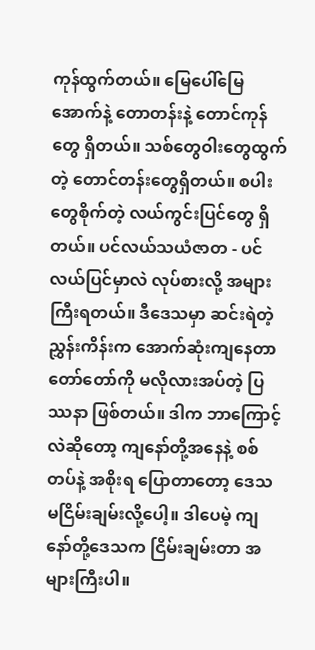ကုန်ထွက်တယ်။ မြေပေါ်မြေအောက်နဲ့ တောတန်းနဲ့ တောင်ကုန်တွေ ရှိတယ်။ သစ်တွေဝါးတွေထွက်တဲ့ တောင်တန်းတွေရှိတယ်။ စပါးတွေစိုက်တဲ့ လယ်ကွင်းပြင်တွေ ရှိတယ်။ ပင်လယ်သယံဇာတ - ပင်လယ်ပြင်မှာလဲ လုပ်စားလို့ အများကြီးရတယ်။ ဒီဒေသမှာ ဆင်းရဲတဲ့ညွှန်းကိန်းက အောက်ဆုံးကျနေတာ တော်တော်ကို မလိုလားအပ်တဲ့ ပြဿနာ ဖြစ်တယ်။ ဒါက ဘာကြောင့်လဲဆိုတော့ ကျနော်တို့အနေနဲ့ စစ်တပ်နဲ့ အစိုးရ ပြောတာတော့ ဒေသမငြိမ်းချမ်းလို့ပေါ့။ ဒါပေမဲ့ ကျနော်တို့ဒေသက ငြိမ်းချမ်းတာ အများကြီးပါ။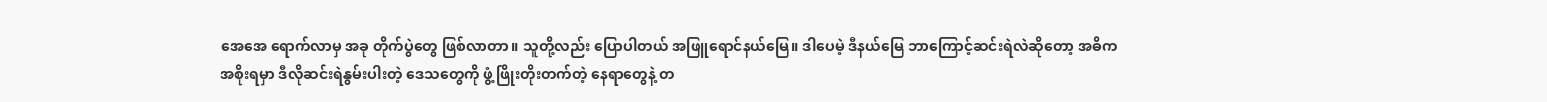အေအေ ရောက်လာမှ အခု တိုက်ပွဲတွေ ဖြစ်လာတာ။ သူတို့လည်း ပြောပါတယ် အဖြူရောင်နယ်မြေ။ ဒါပေမဲ့ ဒီနယ်မြေ ဘာကြောင့်ဆင်းရဲလဲဆိုတော့ အဓိက အစိုးရမှာ ဒီလိုဆင်းရဲနွမ်းပါးတဲ့ ဒေသတွေကို ဖွံ့ဖြိုးတိုးတက်တဲ့ နေရာတွေနဲ့ တ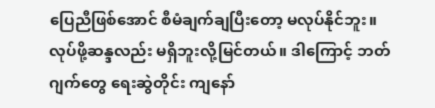ပြေညီဖြစ်အောင် စီမံချက်ချပြီးတော့ မလုပ်နိုင်ဘူး။ လုပ်ဖို့ဆန္ဒလည်း မရှိဘူးလို့မြင်တယ်။ ဒါကြောင့် ဘတ်ဂျက်တွေ ရေးဆွဲတိုင်း ကျနော်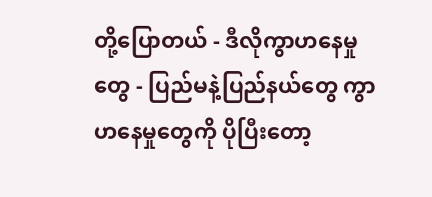တို့ပြောတယ် - ဒီလိုကွာဟနေမှုတွေ - ပြည်မနဲ့ပြည်နယ်တွေ ကွာဟနေမှုတွေကို ပိုပြီးတော့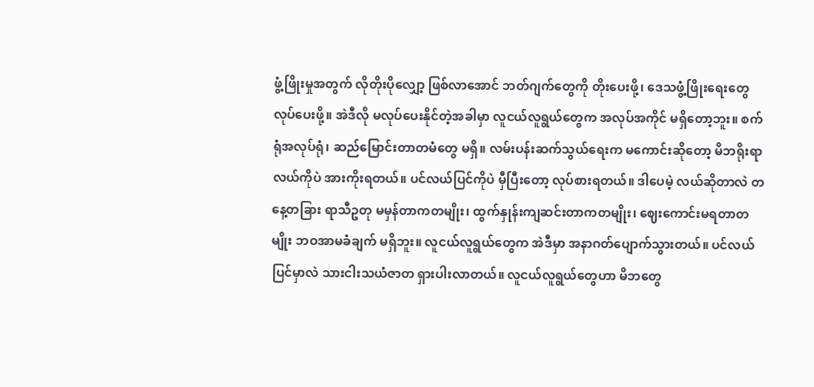ဖွံ့ဖြိုးမှုအတွက် လိုတိုးပိုလျှော့ ဖြစ်လာအောင် ဘတ်ဂျက်တွေကို တိုးပေးဖို့၊ ဒေသဖွံ့ဖြိုးရေးတွေ လုပ်ပေးဖို့။ အဲဒီလို မလုပ်ပေးနိုင်တဲ့အခါမှာ လူငယ်လူရွယ်တွေက အလုပ်အကိုင် မရှိတော့ဘူး။ စက်ရုံအလုပ်ရုံ၊ ဆည်မြောင်းတာတမံတွေ မရှိ။ လမ်းပန်းဆက်သွယ်ရေးက မကောင်းဆိုတော့ မိဘရိုးရာ လယ်ကိုပဲ အားကိုးရတယ်။ ပင်လယ်ပြင်ကိုပဲ မှီပြီးတော့ လုပ်စားရတယ်။ ဒါပေမဲ့ လယ်ဆိုတာလဲ တနေ့တခြား ရာသီဥတု မမှန်တာကတမျိုး၊ ထွက်နှုန်းကျဆင်းတာကတမျိုး၊ ဈေးကောင်းမရတာတမျိုး ဘဝအာမခံချက် မရှိဘူး။ လူငယ်လူရွယ်တွေက အဲဒီမှာ အနာဂတ်ပျောက်သွားတယ်။ ပင်လယ်ပြင်မှာလဲ သားငါးသယံဇာတ ရှားပါးလာတယ်။ လူငယ်လူရွယ်တွေဟာ မိဘတွေ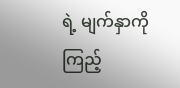ရဲ့ မျက်နှာကိုကြည့်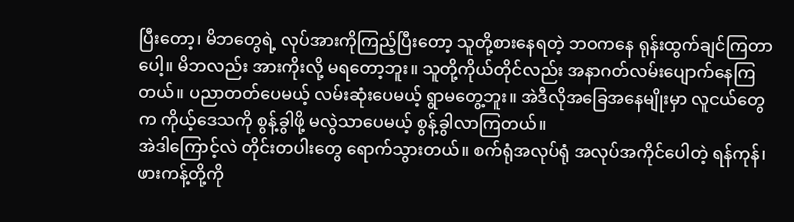ပြီးတော့၊ မိဘတွေရဲ့ လုပ်အားကိုကြည့်ပြီးတော့ သူတို့စားနေရတဲ့ ဘဝကနေ ရုန်းထွက်ချင်ကြတာပေါ့။ မိဘလည်း အားကိုးလို့ မရတော့ဘူး။ သူတို့ကိုယ်တိုင်လည်း အနာဂတ်လမ်းပျောက်နေကြတယ်။ ပညာတတ်ပေမယ့် လမ်းဆုံးပေမယ့် ရွာမတွေ့ဘူး။ အဲဒီလိုအခြေအနေမျိုးမှာ လူငယ်တွေက ကိုယ့်ဒေသကို စွန့်ခွါဖို့ မလွဲသာပေမယ့် စွန့်ခွါလာကြတယ်။
အဲဒါကြောင့်လဲ တိုင်းတပါးတွေ ရောက်သွားတယ်။ စက်ရုံအလုပ်ရုံ အလုပ်အကိုင်ပေါတဲ့ ရန်ကုန်၊ ဖားကန့်တို့ကို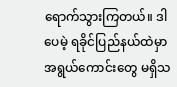ရောက်သွားကြတယ်။ ဒါပေမဲ့ ရခိုင်ပြည်နယ်ထဲမှာ အရွယ်ကောင်းတွေ မရှိသ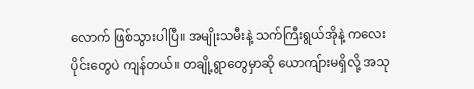လောက် ဖြစ်သွားပါပြီ။ အမျိုးသမီးနဲ့ သက်ကြီးရွယ်အိုနဲ့ ကလေးပိုင်းတွေပဲ ကျန်တယ်။ တချို့ရွာတွေမှာဆို ယောကျ်ားမရှိလို့ အသု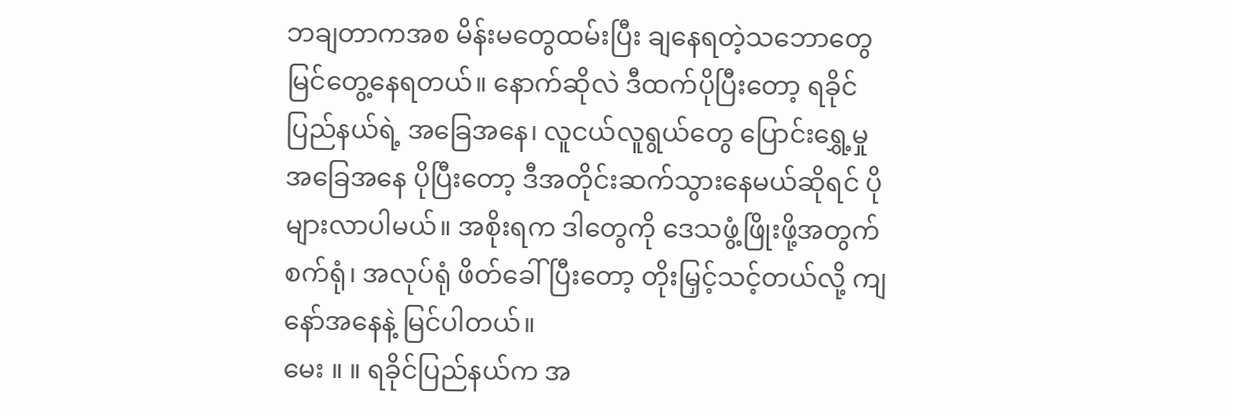ဘချတာကအစ မိန်းမတွေထမ်းပြီး ချနေရတဲ့သဘောတွေ မြင်တွေ့နေရတယ်။ နောက်ဆိုလဲ ဒီထက်ပိုပြီးတော့ ရခိုင်ပြည်နယ်ရဲ့ အခြေအနေ၊ လူငယ်လူရွယ်တွေ ပြောင်းရွှေ့မှုအခြေအနေ ပိုပြီးတော့ ဒီအတိုင်းဆက်သွားနေမယ်ဆိုရင် ပိုများလာပါမယ်။ အစိုးရက ဒါတွေကို ဒေသဖွံ့ဖြိုးဖို့အတွက် စက်ရုံ၊ အလုပ်ရုံ ဖိတ်ခေါ်ပြီးတော့ တိုးမြှင့်သင့်တယ်လို့ ကျနော်အနေနဲ့ မြင်ပါတယ်။
မေး ။ ။ ရခိုင်ပြည်နယ်က အ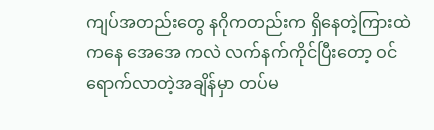ကျပ်အတည်းတွေ နဂိုကတည်းက ရှိနေတဲ့ကြားထဲကနေ အေအေ ကလဲ လက်နက်ကိုင်ပြီးတော့ ဝင်ရောက်လာတဲ့အချိန်မှာ တပ်မ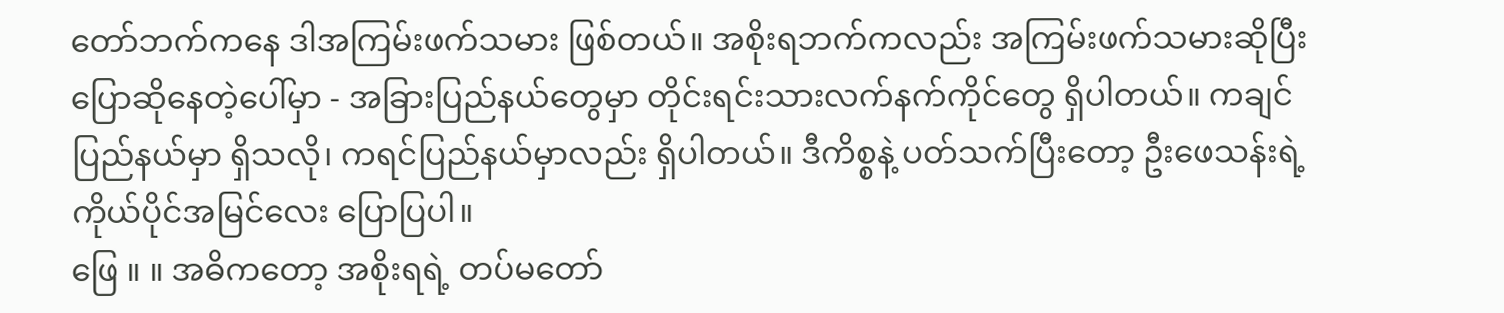တော်ဘက်ကနေ ဒါအကြမ်းဖက်သမား ဖြစ်တယ်။ အစိုးရဘက်ကလည်း အကြမ်းဖက်သမားဆိုပြီး ပြောဆိုနေတဲ့ပေါ်မှာ - အခြားပြည်နယ်တွေမှာ တိုင်းရင်းသားလက်နက်ကိုင်တွေ ရှိပါတယ်။ ကချင်ပြည်နယ်မှာ ရှိသလို၊ ကရင်ပြည်နယ်မှာလည်း ရှိပါတယ်။ ဒီကိစ္စနဲ့ ပတ်သက်ပြီးတော့ ဦးဖေသန်းရဲ့ ကိုယ်ပိုင်အမြင်လေး ပြောပြပါ။
ဖြေ ။ ။ အဓိကတော့ အစိုးရရဲ့ တပ်မတော်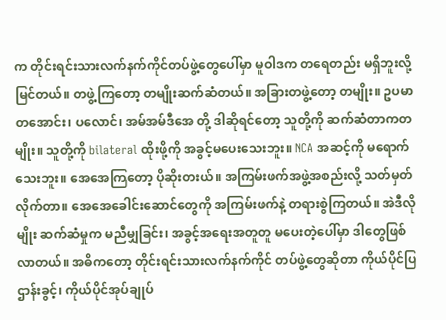က တိုင်းရင်းသားလက်နက်ကိုင်တပ်ဖွဲ့တွေပေါ်မှာ မူဝါဒက တရေတည်း မရှိဘူးလို့ မြင်တယ်။ တဖွဲ့ကြတော့ တမျိုးဆက်ဆံတယ်။ အခြားတဖွဲ့တော့ တမျိုး။ ဥပမာ တအောင်း၊ ပလောင်၊ အမ်အမ်ဒီအေ တို့ ဒါဆိုရင်တော့ သူတို့ကို ဆက်ဆံတာကတမျိုး။ သူတို့ကို bilateral ထိုးဖို့ကို အခွင့်မပေးသေးဘူး။ NCA အဆင့်ကို မရောက်သေးဘူး။ အေအေကြတော့ ပိုဆိုးတးယ်။ အကြမ်းဖက်အဖွဲ့အစည်းလို့ သတ်မှတ်လိုက်တာ။ အေအေခေါင်းဆောင်တွေကို အကြမ်းဖက်နဲ့ တရားစွဲကြတယ်။ အဲဒီလိုမျိုး ဆက်ဆံမှုက မညီမျှခြင်း၊ အခွင့်အရေးအတူတူ မပေးတဲ့ပေါ်မှာ ဒါတွေဖြစ်လာတယ်။ အဓိကတော့ တိုင်းရင်းသားလက်နက်ကိုင် တပ်ဖွဲ့တွေဆိုတာ ကိုယ်ပိုင်ပြဌာန်းခွင့်၊ ကိုယ်ပိုင်အုပ်ချုပ်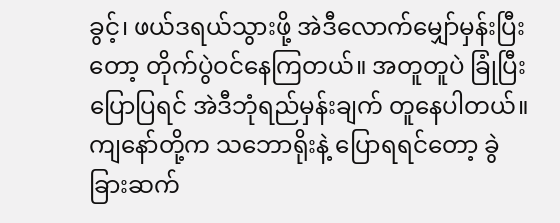ခွင့်၊ ဖယ်ဒရယ်သွားဖို့ အဲဒီလောက်မျှော်မှန်းပြီးတော့ တိုက်ပွဲဝင်နေကြတယ်။ အတူတူပဲ ခြုံပြီးပြောပြရင် အဲဒီဘုံရည်မှန်းချက် တူနေပါတယ်။ ကျနော်တို့က သဘောရိုးနဲ့ ပြောရရင်တော့ ခွဲခြားဆက်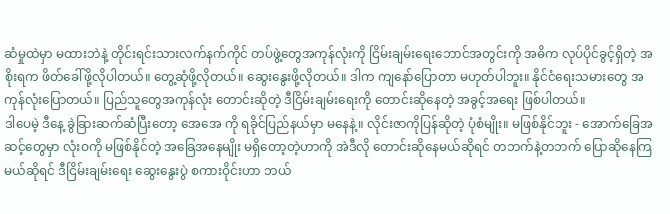ဆံမှုထဲမှာ မထားဘဲနဲ့ တိုင်းရင်းသားလက်နက်ကိုင် တပ်ဖွဲ့တွေအကုန်လုံးကို ငြိမ်းချမ်းရေးဘောင်အတွင်းကို အဓိက လုပ်ပိုင်ခွင့်ရှိတဲ့ အစိုးရက ဖိတ်ခေါ်ဖို့လိုပါတယ်။ တွေ့ဆုံဖို့လိုတယ်။ ဆွေးနွေးဖို့လိုတယ်။ ဒါက ကျနော်ပြောတာ မဟုတ်ပါဘူး။ နိုင်ငံရေးသမားတွေ အကုန်လုံးပြောတယ်။ ပြည်သူတွေအကုန်လုံး တောင်းဆိုတဲ့ ဒီငြိမ်းချမ်းရေးကို တောင်းဆိုနေတဲ့ အခွင့်အရေး ဖြစ်ပါတယ်။
ဒါပေမဲ့ ဒီနေ့ ခွဲခြားဆက်ဆံပြီးတော့ အေအေ ကို ရခိုင်ပြည်နယ်မှာ မနေနဲ့။ လိုင်းဇာကိုပြန်ဆိုတဲ့ ပုံစံမျိုး။ မဖြစ်နိုင်ဘူး - အောက်ခြေအဆင့်တွေမှာ လုံးဝကို မဖြစ်နိုင်တဲ့ အခြေအနေမျိုး မရှိတော့တဲ့ဟာကို အဲဒီလို တောင်းဆိုနေမယ်ဆိုရင် တဘက်နဲ့တဘက် ပြောဆိုနေကြမယ်ဆိုရင် ဒီငြိမ်းချမ်းရေး ဆွေးနွေးပွဲ စကားဝိုင်းဟာ ဘယ်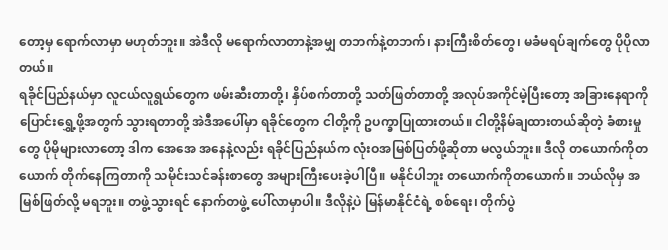တော့မှ ရောက်လာမှာ မဟုတ်ဘူး။ အဲဒီလို မရောက်လာတာနဲ့အမျှ တဘက်နဲ့တဘက်၊ နားကြီးစိတ်တွေ၊ မခံမရပ်ချက်တွေ ပိုပိုလာတယ်။
ရခိုင်ပြည်နယ်မှာ လူငယ်လူရွယ်တွေက ဖမ်းဆီးတာတို့၊ နှိပ်စက်တာတို့ သတ်ဖြတ်တာတို့ အလုပ်အကိုင်မဲ့ပြီးတော့ အခြားနေရာကို ပြောင်းရွှေ့ဖို့အတွက် သွားရတာတို့ အဲဒီအပေါ်မှာ ရခိုင်တွေက ငါတို့ကို ဥပက္ခာပြုထားတယ်။ ငါတို့နိမ်ချထားတယ်ဆိုတဲ့ ခံစားမှုတွေ ပိုမိုများလာတော့ ဒါက အေအေ အနေနဲ့လည်း ရခိုင်ပြည်နယ်က လုံးဝအမြစ်ပြတ်ဖို့ဆိုတာ မလွယ်ဘူး။ ဒီလို တယောက်ကိုတယောက် တိုက်နေကြတာကို သမိုင်းသင်ခန်းစာတွေ အများကြီးပေးခဲ့ပါပြီ။ မနိုင်ပါဘူး တယောက်ကိုတယောက်။ ဘယ်လိုမှ အမြစ်ဖြတ်လို့ မရဘူး။ တဖွဲ့သွားရင် နောက်တဖွဲ့ ပေါ်လာမှာပါ။ ဒီလိုနဲ့ပဲ မြန်မာနိုင်ငံရဲ့ စစ်ရေး၊ တိုက်ပွဲ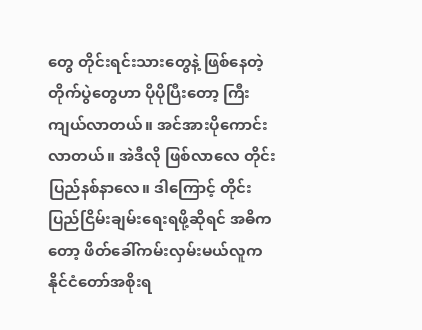တွေ တိုင်းရင်းသားတွေနဲ့ ဖြစ်နေတဲ့ တိုက်ပွဲတွေဟာ ပိုပိုပြီးတော့ ကြီးကျယ်လာတယ်။ အင်အားပိုကောင်းလာတယ်။ အဲဒီလို ဖြစ်လာလေ တိုင်းပြည်နစ်နာလေ။ ဒါကြောင့် တိုင်းပြည်ငြိမ်းချမ်းရေးရဖို့ဆိုရင် အဓိကတော့ ဖိတ်ခေါ်ကမ်းလှမ်းမယ်လူက နိုင်ငံတော်အစိုးရ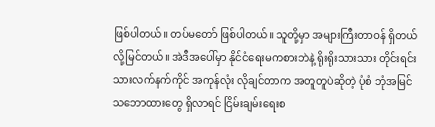ဖြစ်ပါတယ်။ တပ်မတော် ဖြစ်ပါတယ်။ သူတို့မှာ အများကြီးတာဝန် ရှိတယ်လို့မြင်တယ်။ အဲဒီအပေါ်မှာ နိုင်ငံရေးမကစားဘဲနဲ့ ရိုးရိုးသားသား တိုင်းရင်းသားလက်နက်ကိုင် အကုန်လုံး လိုချင်တာက အတူတူပဲဆိုတဲ့ ပုံစံ ဘုံအမြင်သဘောထားတွေ ရှိလာရင် ငြိမ်းချမ်းရေးစ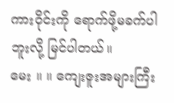ကားဝိုင်းကို ရောက်ဖို့မခက်ပါဘူးလို့ မြင်ပါတယ်။
မေး ။ ။ ကျေးဇူးအများကြီး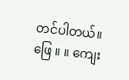တင်ပါတယ်။
ဖြေ ။ ။ ကျေး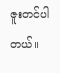ဇူးတင်ပါတယ်။